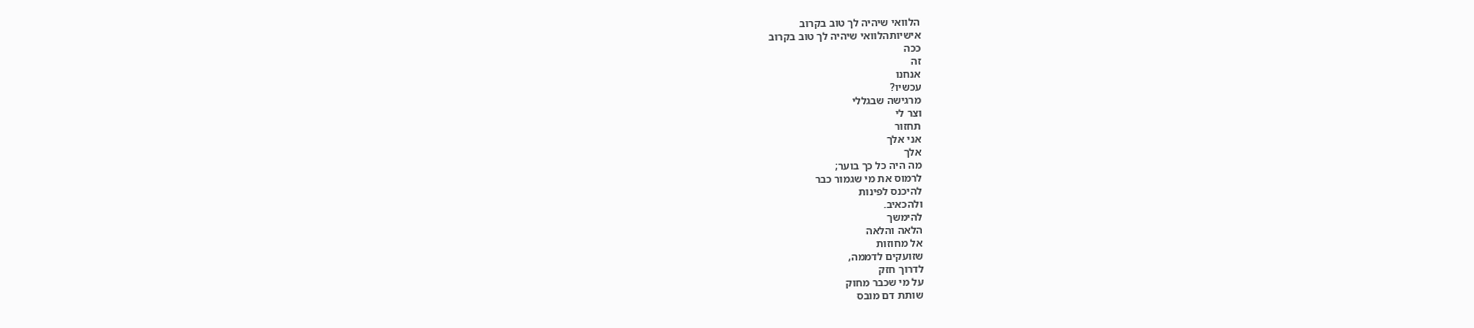הלוואי שיהיה לך טוב בקרוב
אישיותהלוואי שיהיה לך טוב בקרוב
ככה
זה
אנחנו
עכשיו?
מרגישה שבגללי
וצר לי
תחזור
אני אלך
אלך
מה היה כל כך בוער;
לרמוס את מי שגמור כבר
להיכנס לפינות
ולהכאיב.
להימשך
הלאה והלאה
אל מחוזות
שזועקים לדממה,
לדרוך חזק
על מי שכבר מחוק
שותת דם מובס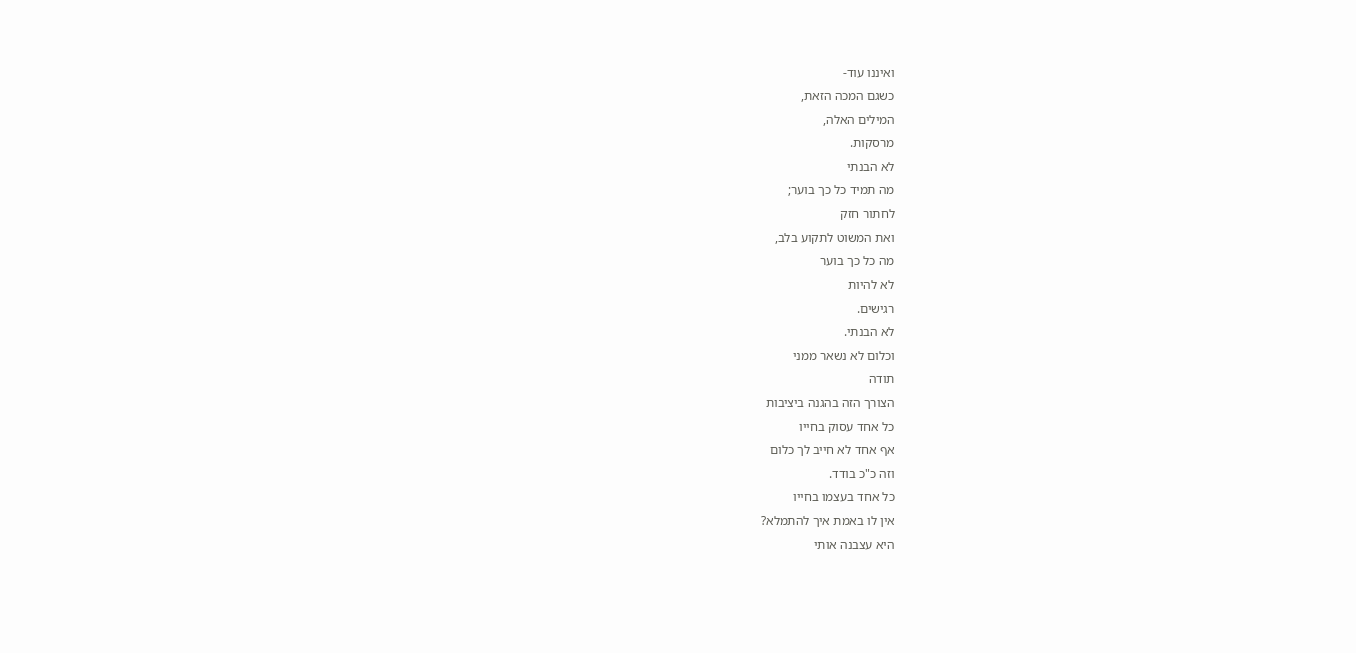ואיננו עוד-
כשגם המכה הזאת,
המילים האלה,
מרסקות.
לא הבנתי
מה תמיד כל כך בוער;
לחתור חזק
ואת המשוט לתקוע בלב,
מה כל כך בוער
לא להיות
רגישים.
לא הבנתי.
וכלום לא נשאר ממני
תודה
הצורך הזה בהגנה ביציבות
כל אחד עסוק בחייו
אף אחד לא חייב לך כלום
וזה כ"כ בודד.
כל אחד בעצמו בחייו
אין לו באמת איך להתמלא?
היא עצבנה אותי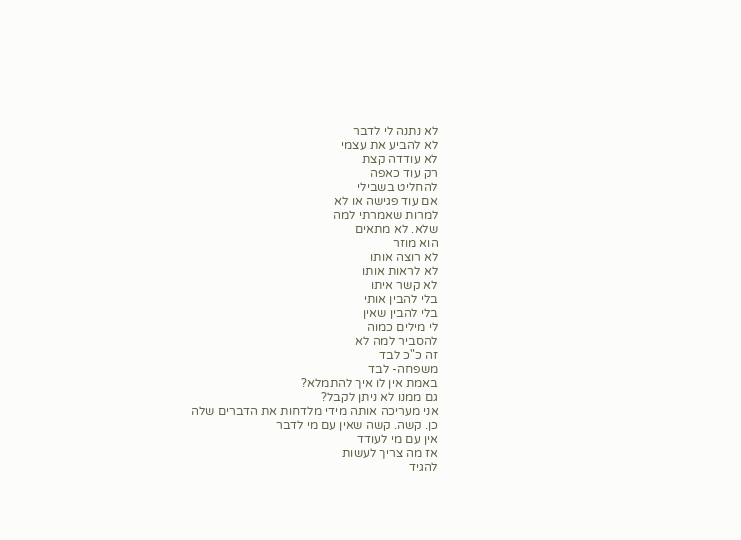לא נתנה לי לדבר
לא להביע את עצמי
לא עודדה קצת
רק עוד כאפה
להחליט בשבילי
אם עוד פגישה או לא
למרות שאמרתי למה
שלא. לא מתאים
הוא מוזר
לא רוצה אותו
לא לראות אותו
לא קשר איתו
בלי להבין אותי
בלי להבין שאין
לי מילים כמוה
להסביר למה לא
זה כ"כ לבד
משפחה- לבד
באמת אין לו איך להתמלא?
גם ממנו לא ניתן לקבל?
אני מעריכה אותה מידי מלדחות את הדברים שלה
כן. קשה. קשה שאין עם מי לדבר
אין עם מי לעודד
אז מה צריך לעשות
להגיד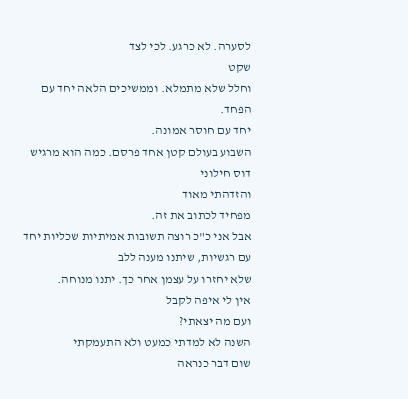לסערה. לא כרגע. לכי לצד
שקט
וחלל שלא מתמלא. וממשיכים הלאה יחד עם הפחד.
יחד עם חוסר אמונה.
השבוע בעולם קטן אחד פרסם. כמה הוא מרגיש דוס חילוני
והזדהתי מאוד
מפחיד לכתוב את זה.
אבל אני כ"כ רוצה תשובות אמיתיות שכליות יחד עם רגשיות, שיתנו מענה ללב
שלא יחזרו על עצמן אחר כך. יתנו מנוחה.
אין לי איפה לקבל
ועם מה יצאתי?
השנה לא למדתי כמעט ולא התעמקתי
שום דבר כנראה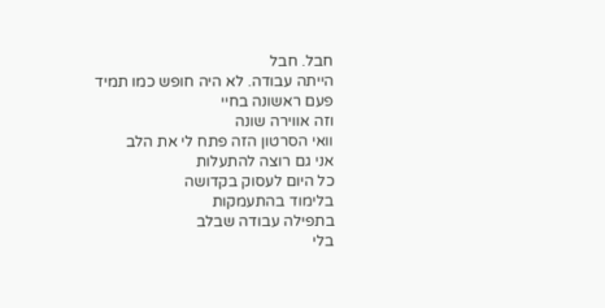חבל. חבל
הייתה עבודה. לא היה חופש כמו תמיד
פעם ראשונה בחיי
וזה אווירה שונה
וואי הסרטון הזה פתח לי את הלב
אני גם רוצה להתעלות
כל היום לעסוק בקדושה
בלימוד בהתעמקות
בתפילה עבודה שבלב
בלי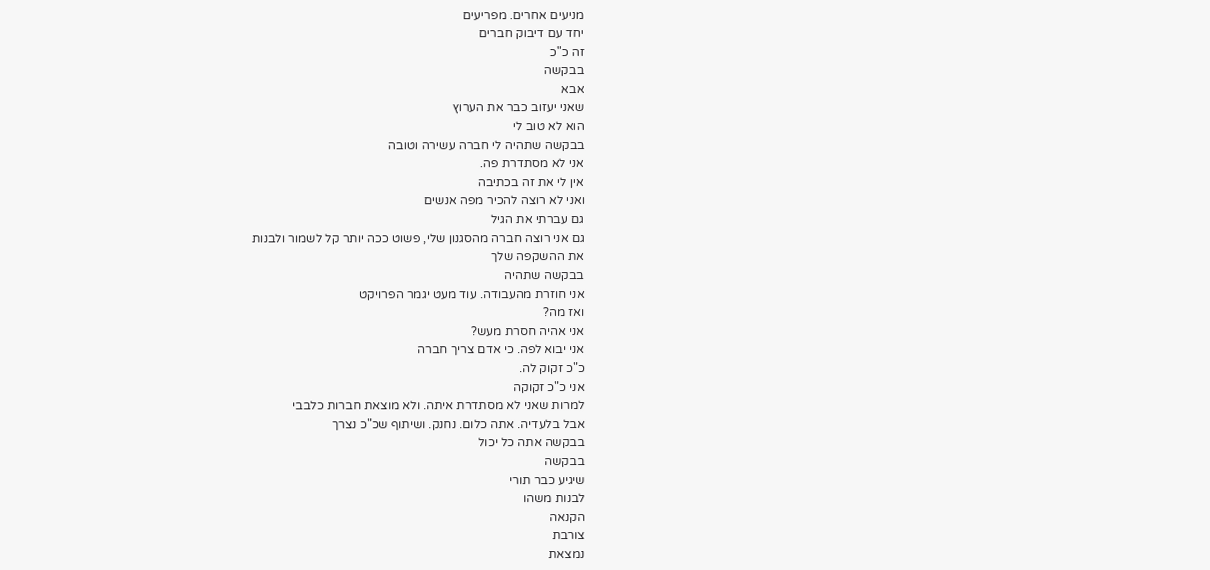מניעים אחרים. מפריעים
יחד עם דיבוק חברים
זה כ"כ
בבקשה
אבא
שאני יעזוב כבר את הערוץ
הוא לא טוב לי
בבקשה שתהיה לי חברה עשירה וטובה
אני לא מסתדרת פה.
אין לי את זה בכתיבה
ואני לא רוצה להכיר מפה אנשים
גם עברתי את הגיל
גם אני רוצה חברה מהסגנון שלי, פשוט ככה יותר קל לשמור ולבנות
את ההשקפה שלך
בבקשה שתהיה
אני חוזרת מהעבודה. עוד מעט יגמר הפרויקט
ואז מה?
אני אהיה חסרת מעש?
אני יבוא לפה. כי אדם צריך חברה
כ"כ זקוק לה.
אני כ"כ זקוקה
למרות שאני לא מסתדרת איתה. ולא מוצאת חברות כלבבי
אבל בלעדיה. אתה כלום. נחנק. ושיתוף שכ"כ נצרך
בבקשה אתה כל יכול
בבקשה
שיגיע כבר תורי
לבנות משהו
הקנאה
צורבת
נמצאת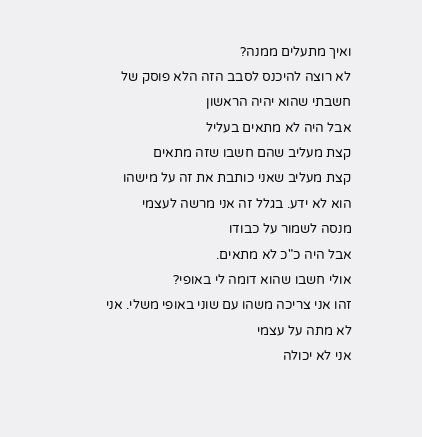ואיך מתעלים ממנה?
לא רוצה להיכנס לסבב הזה הלא פוסק של
חשבתי שהוא יהיה הראשון
אבל היה לא מתאים בעליל
קצת מעליב שהם חשבו שזה מתאים
קצת מעליב שאני כותבת את זה על מישהו
הוא לא ידע. בגלל זה אני מרשה לעצמי
מנסה לשמור על כבודו
אבל היה כ"כ לא מתאים.
אולי חשבו שהוא דומה לי באופי?
זהו אני צריכה משהו עם שוני באופי משלי. אני לא מתה על עצמי
אני לא יכולה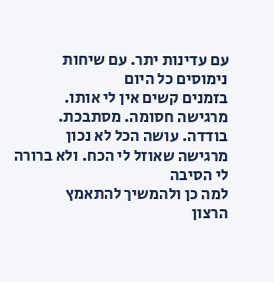עם עדינות יתר. עם שיחות נימוסים כל היום
בזמנים קשים אין לי אותו.
מרגישה חסומה. מסתבכת. בודדה. עושה הכל לא נכון
מרגישה שאוזל לי הכח. ולא ברורה לי הסיבה
למה כן ולהמשיך להתאמץ
הרצון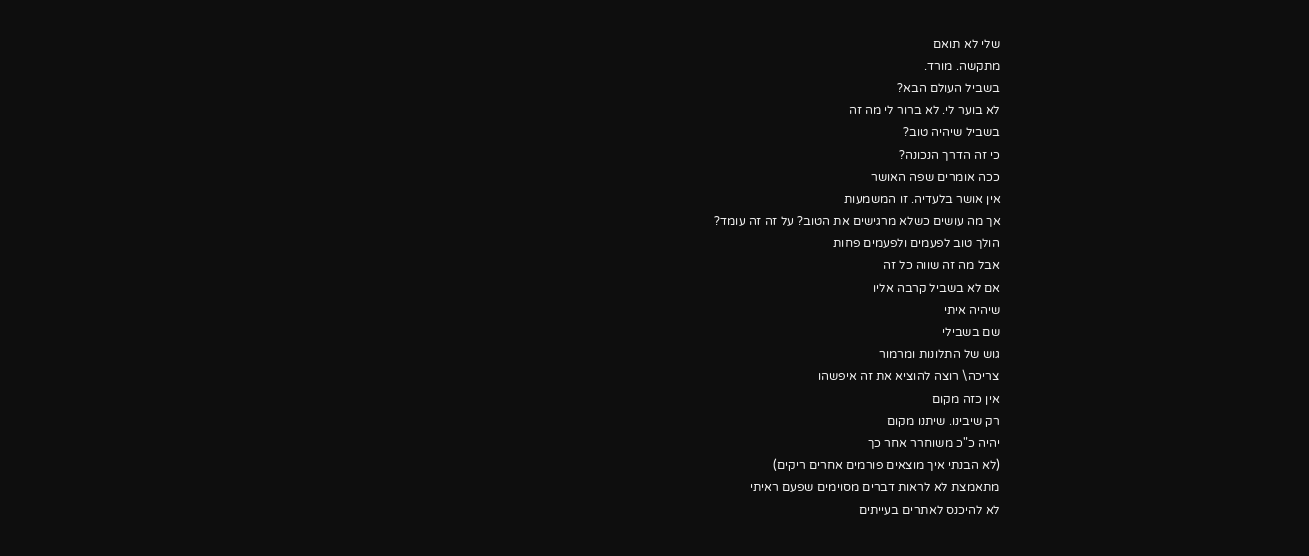שלי לא תואם
מתקשה. מורד.
בשביל העולם הבא?
לא בוער לי. לא ברור לי מה זה
בשביל שיהיה טוב?
כי זה הדרך הנכונה?
ככה אומרים שפה האושר
אין אושר בלעדיה. זו המשמעות
אך מה עושים כשלא מרגישים את הטוב? על זה זה עומד?
הולך טוב לפעמים ולפעמים פחות
אבל מה זה שווה כל זה
אם לא בשביל קרבה אליו
שיהיה איתי
שם בשבילי
גוש של התלונות ומרמור
צריכה\ רוצה להוציא את זה איפשהו
אין כזה מקום
רק שיבינו. שיתנו מקום
יהיה כ"כ משוחרר אחר כך
(לא הבנתי איך מוצאים פורמים אחרים ריקים)
מתאמצת לא לראות דברים מסוימים שפעם ראיתי
לא להיכנס לאתרים בעייתים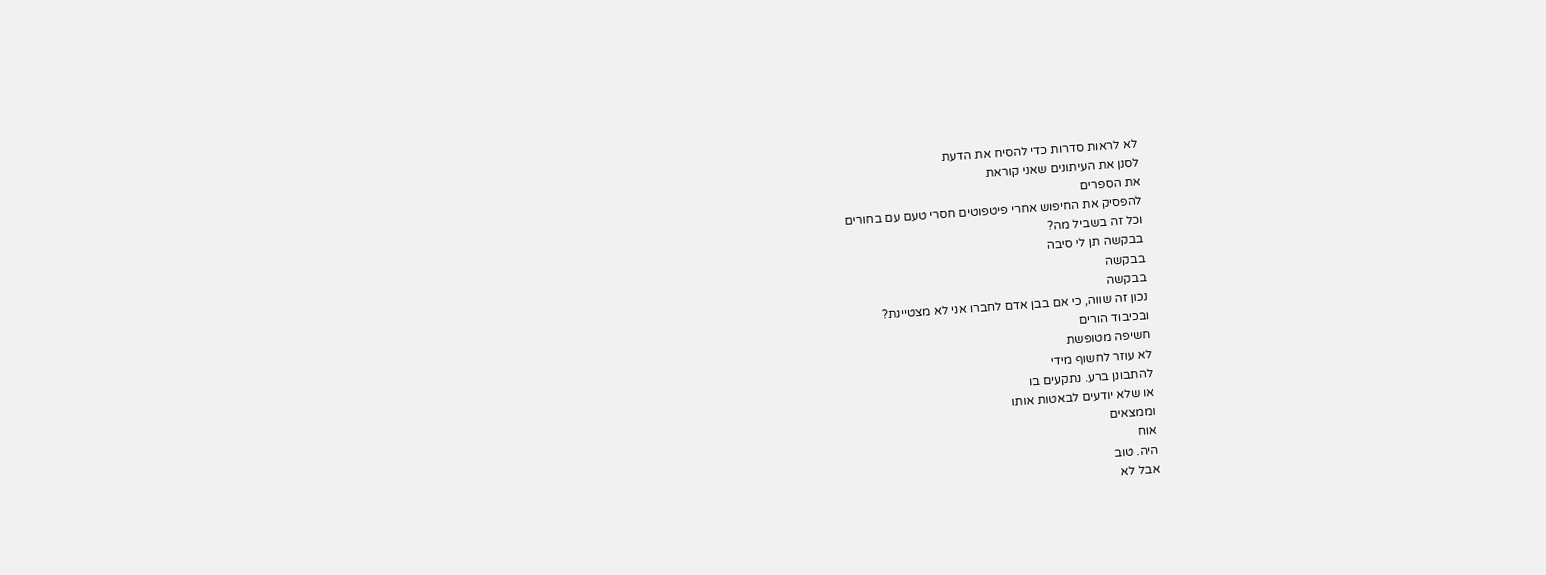לא לראות סדרות כדי להסיח את הדעת
לסנן את העיתונים שאני קוראת
את הספרים
להפסיק את החיפוש אחרי פיטפוטים חסרי טעם עם בחורים
וכל זה בשביל מה?
בבקשה תן לי סיבה
בבקשה
בבקשה
נכון זה שווה, כי אם בבן אדם לחברו אני לא מצטיינת?
ובכיבוד הורים
חשיפה מטופשת
לא עוזר לחשוף מידי
להתבונן ברע. נתקעים בו
או שלא יודעים לבאטות אותו
וממצאים
אוח
היה. טוב
אבל לא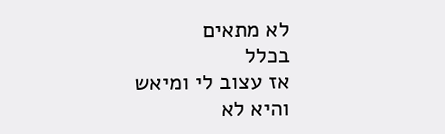לא מתאים
בכלל
אז עצוב לי ומיאש
והיא לא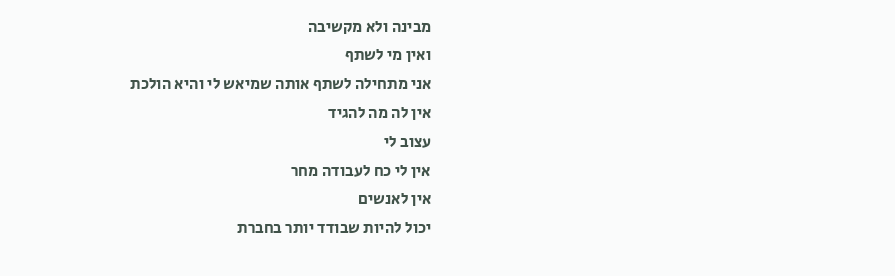מבינה ולא מקשיבה
ואין מי לשתף
אני מתחילה לשתף אותה שמיאש לי והיא הולכת
אין לה מה להגיד
עצוב לי
אין לי כח לעבודה מחר
אין לאנשים
יכול להיות שבודד יותר בחברת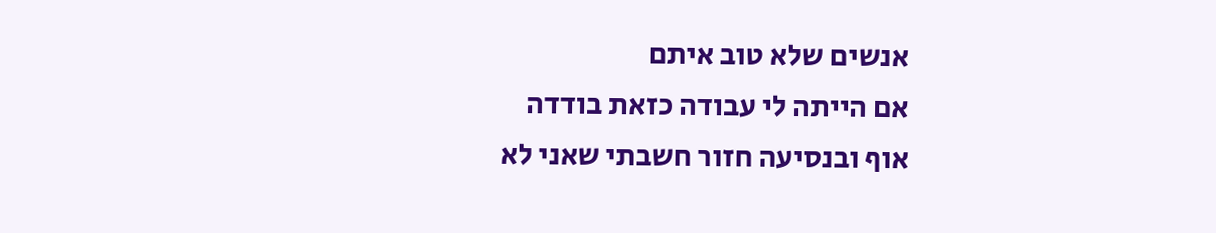אנשים שלא טוב איתם
אם הייתה לי עבודה כזאת בודדה
אוף ובנסיעה חזור חשבתי שאני לא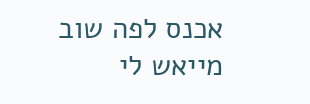אכנס לפה שוב
מייאש לי